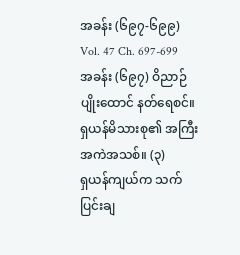အခန်း (၆၉၇-၆၉၉)
Vol. 47 Ch. 697-699
အခန်း (၆၉၇) ဝိညာဉ်ပျိုးထောင် နတ်ရေစင်။ ရှယန်မိသားစု၏ အကြီးအကဲအသစ်။ (၃)
ရှယန်ကျယ်က သက်ပြင်းချ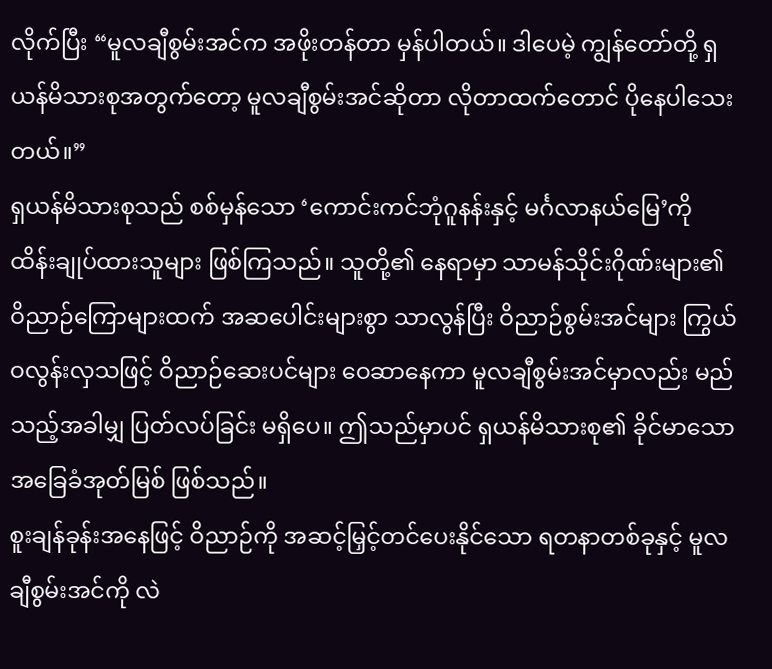လိုက်ပြီး “မူလချီစွမ်းအင်က အဖိုးတန်တာ မှန်ပါတယ်။ ဒါပေမဲ့ ကျွန်တော်တို့ ရှယန်မိသားစုအတွက်တော့ မူလချီစွမ်းအင်ဆိုတာ လိုတာထက်တောင် ပိုနေပါသေးတယ်။”
ရှယန်မိသားစုသည် စစ်မှန်သော ‘ကောင်းကင်ဘုံဂူနန်းနှင့် မင်္ဂလာနယ်မြေ’ကို ထိန်းချုပ်ထားသူများ ဖြစ်ကြသည်။ သူတို့၏ နေရာမှာ သာမန်သိုင်းဂိုဏ်းများ၏ ဝိညာဉ်ကြောများထက် အဆပေါင်းများစွာ သာလွန်ပြီး ဝိညာဉ်စွမ်းအင်များ ကြွယ်ဝလွန်းလှသဖြင့် ဝိညာဉ်ဆေးပင်များ ဝေဆာနေကာ မူလချီစွမ်းအင်မှာလည်း မည်သည့်အခါမျှ ပြတ်လပ်ခြင်း မရှိပေ။ ဤသည်မှာပင် ရှယန်မိသားစု၏ ခိုင်မာသော အခြေခံအုတ်မြစ် ဖြစ်သည်။
စူးချန်ခုန်းအနေဖြင့် ဝိညာဉ်ကို အဆင့်မြှင့်တင်ပေးနိုင်သော ရတနာတစ်ခုနှင့် မူလချီစွမ်းအင်ကို လဲ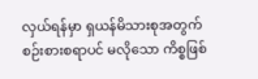လှယ်ရန်မှာ ရှယန်မိသားစုအတွက် စဉ်းစားစရာပင် မလိုသော ကိစ္စဖြစ်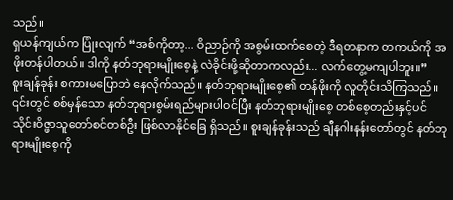သည်။
ရှယန်ကျယ်က ပြုံးလျက် “အစ်ကိုတာ့... ဝိညာဉ်ကို အစွမ်းထက်စေတဲ့ ဒီရတနာက တကယ်ကို အဖိုးတန်ပါတယ်။ ဒါကို နတ်ဘုရားမျိုးစေ့နဲ့ လဲခိုင်းဖို့ဆိုတာကလည်း... လက်တွေ့မကျပါဘူး။”
စူးချန်ခုန်း စကားမပြောဘဲ နေလိုက်သည်။ နတ်ဘုရားမျိုးစေ့၏ တန်ဖိုးကို လူတိုင်းသိကြသည်။ ၎င်းတွင် စစ်မှန်သော နတ်ဘုရားစွမ်းရည်များပါဝင်ပြီး နတ်ဘုရားမျိုးစေ့ တစ်စေ့တည်းနှင့်ပင် သိုင်းဝိဇ္ဖာသူတော်စင်တစ်ဦး ဖြစ်လာနိုင်ခြေ ရှိသည်။ စူးချန်ခုန်းသည် ချီနဂါးနန်းတော်တွင် နတ်ဘုရားမျိုးစေ့ကို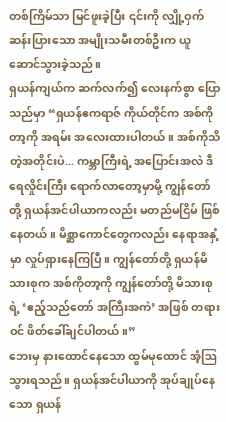တစ်ကြိမ်သာ မြင်ဖူးခဲ့ပြီး ၎င်းကို လျှို့ဝှက်ဆန်းပြားသော အမျိုးသမီးတစ်ဦးက ယူဆောင်သွားခဲ့သည်။
ရှယန်ကျယ်က ဆက်လက်၍ လေးနက်စွာ ပြောသည်မှာ “ရှယန်ဧကရာဇ် ကိုယ်တိုင်က အစ်ကိုတာ့ကို အရမ်း အလေးထားပါတယ်။ အစ်ကိုသိတဲ့အတိုင်းပဲ... ကမ္ဘာကြီးရဲ့ အပြောင်းအလဲ ဒီရေလှိုင်းကြီး ရောက်လာတော့မှာမို့ ကျွန်တော်တို့ ရှယန်အင်ပါယာကလည်း မတည်မငြိမ် ဖြစ်နေတယ်။ မိစ္ဆာကောင်တွေကလည်း နေရာအနှံ့မှာ လှုပ်ရှားနေကြပြီ။ ကျွန်တော်တို့ ရှယန်မိသားစုက အစ်ကိုတာ့ကို ကျွန်တော်တို့ မိသားစုရဲ့ ‘ဧည့်သည်တော် အကြီးအကဲ’ အဖြစ် တရားဝင် ဖိတ်ခေါ်ချင်ပါတယ်။”
ဘေးမှ နားထောင်နေသော ထွမ်မုထောင် အံ့ဩသွားရသည်။ ရှယန်အင်ပါယာကို အုပ်ချုပ်နေသော ရှယန်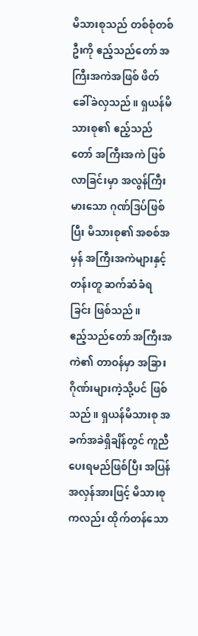မိသားစုသည် တစ်စုံတစ်ဦးကို ဧည့်သည်တော် အကြီးအကဲအဖြစ် ဖိတ်ခေါ်ခဲလှသည်။ ရှယန်မိသားစု၏ ဧည့်သည်တော် အကြီးအကဲ ဖြစ်လာခြင်းမှာ အလွန်ကြီးမားသော ဂုဏ်ဒြပ်ဖြစ်ပြီး မိသားစု၏ အစစ်အမှန် အကြီးအကဲများနှင့် တန်းတူ ဆက်ဆံခံရခြင်း ဖြစ်သည်။
ဧည့်သည်တော် အကြီးအကဲ၏ တာဝန်မှာ အခြားဂိုဏ်းများကဲ့သို့ပင် ဖြစ်သည်။ ရှယန်မိသားစု အခက်အခဲရှိချိန်တွင် ကူညီပေးရမည်ဖြစ်ပြီး အပြန်အလှန်အားဖြင့် မိသားစုကလည်း ထိုက်တန်သော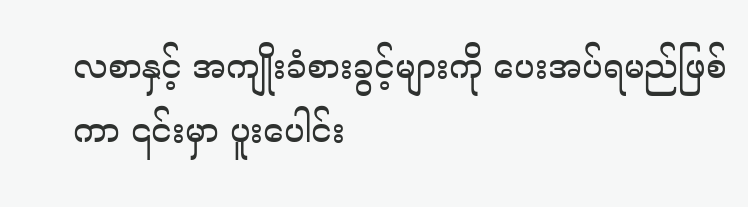လစာနှင့် အကျိုးခံစားခွင့်များကို ပေးအပ်ရမည်ဖြစ်ကာ ၎င်းမှာ ပူးပေါင်း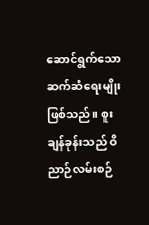ဆောင်ရွက်သော ဆက်ဆံရေးမျိုး ဖြစ်သည်။ စူးချန်ခုန်းသည် ဝိညာဉ်လမ်းစဉ်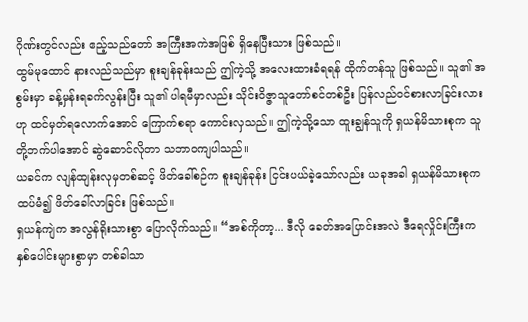ဂိုဏ်းတွင်လည်း ဧည့်သည်တော် အကြီးအကဲအဖြစ် ရှိနေပြီးသား ဖြစ်သည်။
ထွမ်မုထောင် နားလည်သည်မှာ စူးချန်ခုန်းသည် ဤကဲ့သို့ အလေးထားခံရရန် ထိုက်တန်သူ ဖြစ်သည်။ သူ၏ အစွမ်းမှာ ခန့်မှန်းရခက်လွန်းပြီး သူ၏ ပါရမီမှာလည်း သိုင်းဝိဇ္ဇာသူတော်စင်တစ်ဦး ပြန်လည်ဝင်စားလာခြင်းလားဟု ထင်မှတ်ရလောက်အောင် ကြောက်စရာ ကောင်းလှသည်။ ဤကဲ့သို့သော ထူးချွန်သူကို ရှယန်မိသားစုက သူတို့ဘက်ပါအောင် ဆွဲဆောင်လိုတာ သဘာဝကျပါသည်။
ယခင်က လျန်ထျန်းလုမှတစ်ဆင့် ဖိတ်ခေါ်စဉ်က စူးချန်ခုန်း ငြင်းပယ်ခဲ့သော်လည်း ယခုအခါ ရှယန်မိသားစုက ထပ်မံ၍ ဖိတ်ခေါ်လာခြင်း ဖြစ်သည်။
ရှယန်ကျဲက အလွန်ရိုးသားစွာ ပြောလိုက်သည်။ “အစ်ကိုတာ့... ဒီလို ခေတ်အပြောင်းအလဲ ဒီရေလှိုင်းကြီးက နှစ်ပေါင်းများစွာမှာ တစ်ခါသာ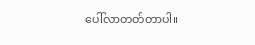ပေါ်လာတတ်တာပါ။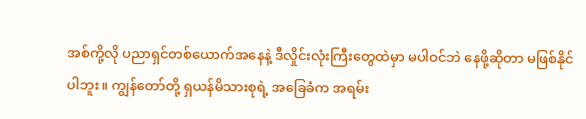အစ်ကို့လို ပညာရှင်တစ်ယောက်အနေနဲ့ ဒီလှိုင်းလုံးကြီးတွေထဲမှာ မပါဝင်ဘဲ နေဖို့ဆိုတာ မဖြစ်နိုင်ပါဘူး။ ကျွန်တော်တို့ ရှယန်မိသားစုရဲ့ အခြေခံက အရမ်း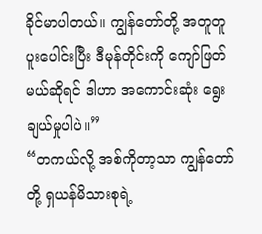ခိုင်မာပါတယ်။ ကျွန်တော်တို့ အတူတူ ပူးပေါင်းပြီး ဒီမုန်တိုင်းကို ကျော်ဖြတ်မယ်ဆိုရင် ဒါဟာ အကောင်းဆုံး ရွေးချယ်မှုပါပဲ။”
“တကယ်လို့ အစ်ကိုတာ့သာ ကျွန်တော်တို့ ရှယန်မိသားစုရဲ့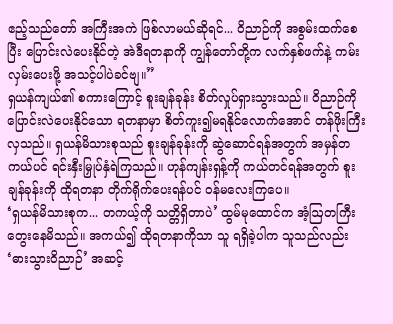ဧည့်သည်တော် အကြီးအကဲ ဖြစ်လာမယ်ဆိုရင်... ဝိညာဉ်ကို အစွမ်းထက်စေပြီး ပြောင်းလဲပေးနိုင်တဲ့ အဲဒီရတနာကို ကျွန်တော်တို့က လက်နှစ်ဖက်နဲ့ ကမ်းလှမ်းပေးဖို့ အသင့်ပါပဲခင်ဗျ။”
ရှယန်ကျယ်၏ စကားကြောင့် စူးချန်ခုန်း စိတ်လှုပ်ရှားသွားသည်။ ဝိညာဉ်ကို ပြောင်းလဲပေးနိုင်သော ရတနာမှာ စိတ်ကူး၍မရနိုင်လောက်အောင် တန်ဖိုးကြီးလှသည်။ ရှယန်မိသားစုသည် စူးချန်ခုန်းကို ဆွဲဆောင်ရန်အတွက် အမှန်တကယ်ပင် ရင်းနှီးမြှုပ်နှံရဲကြသည်။ ဟုန်ကျန်းရှန့်ကို ကယ်တင်ရန်အတွက် စူးချန်ခုန်းကို ထိုရတနာ တိုက်ရိုက်ပေးရန်ပင် ဝန်မလေးကြပေ။
‘ရှယန်မိသားစုက... တကယ့်ကို သတ္တိရှိတာပဲ’ ထွမ်မုထောင်က အံ့ဩတကြီး တွေးနေမိသည်။ အကယ်၍ ထိုရတနာကိုသာ သူ ရရှိခဲ့ပါက သူသည်လည်း ‘ဓားသွားဝိညာဉ်’ အဆင့်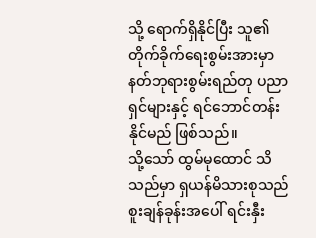သို့ ရောက်ရှိနိုင်ပြီး သူ၏ တိုက်ခိုက်ရေးစွမ်းအားမှာ နတ်ဘုရားစွမ်းရည်တု ပညာရှင်များနှင့် ရင်ဘောင်တန်းနိုင်မည် ဖြစ်သည်။
သို့သော် ထွမ်မုထောင် သိသည်မှာ ရှယန်မိသားစုသည် စူးချန်ခုန်းအပေါ် ရင်းနှီး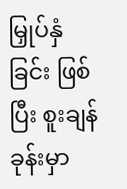မြှုပ်နှံခြင်း ဖြစ်ပြီး စူးချန်ခုန်းမှာ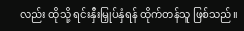လည်း ထိုသို့ ရင်းနှီးမြှုပ်နှံရန် ထိုက်တန်သူ ဖြစ်သည်။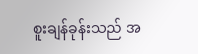စူးချန်ခုန်းသည် အ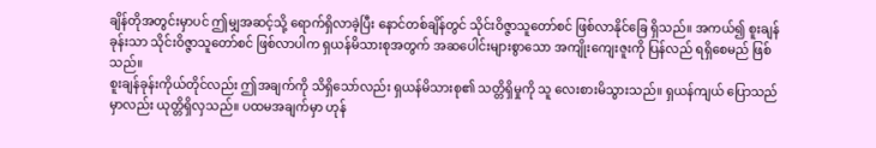ချိန်တိုအတွင်းမှာပင် ဤမျှအဆင့်သို့ ရောက်ရှိလာခဲ့ပြီး နောင်တစ်ချိန်တွင် သိုင်းဝိဇ္ဇာသူတော်စင် ဖြစ်လာနိုင်ခြေ ရှိသည်။ အကယ်၍ စူးချန်ခုန်းသာ သိုင်းဝိဇ္ဇာသူတော်စင် ဖြစ်လာပါက ရှယန်မိသားစုအတွက် အဆပေါင်းများစွာသော အကျိုးကျေးဇူးကို ပြန်လည် ရရှိစေမည် ဖြစ်သည်။
စူးချန်ခုန်းကိုယ်တိုင်လည်း ဤအချက်ကို သိရှိသော်လည်း ရှယန်မိသားစု၏ သတ္တိရှိမှုကို သူ လေးစားမိသွားသည်။ ရှယန်ကျယ် ပြောသည်မှာလည်း ယုတ္တိရှိလှသည်။ ပထမအချက်မှာ ဟုန်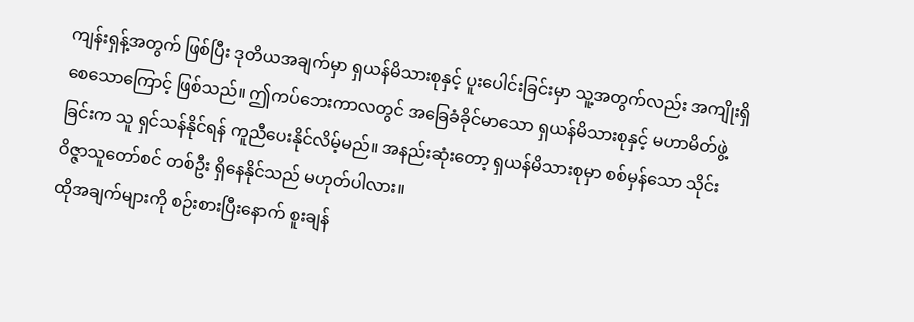ကျန်းရှန့်အတွက် ဖြစ်ပြီး ဒုတိယအချက်မှာ ရှယန်မိသားစုနှင့် ပူးပေါင်းခြင်းမှာ သူ့အတွက်လည်း အကျိုးရှိစေသောကြောင့် ဖြစ်သည်။ ဤကပ်ဘေးကာလတွင် အခြေခံခိုင်မာသော ရှယန်မိသားစုနှင့် မဟာမိတ်ဖွဲ့ခြင်းက သူ ရှင်သန်နိုင်ရန် ကူညီပေးနိုင်လိမ့်မည်။ အနည်းဆုံးတော့ ရှယန်မိသားစုမှာ စစ်မှန်သော သိုင်းဝိဇ္ဇာသူတော်စင် တစ်ဦး ရှိနေနိုင်သည် မဟုတ်ပါလား။
ထိုအချက်များကို စဉ်းစားပြီးနောက် စူးချန်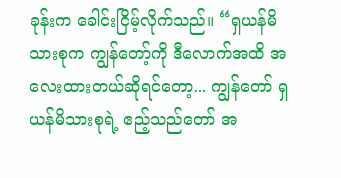ခုန်းက ခေါင်းငြိမ့်လိုက်သည်။ “ရှယန်မိသားစုက ကျွန်တော့်ကို ဒီလောက်အထိ အလေးထားတယ်ဆိုရင်တော့... ကျွန်တော် ရှယန်မိသားစုရဲ့ ဧည့်သည်တော် အ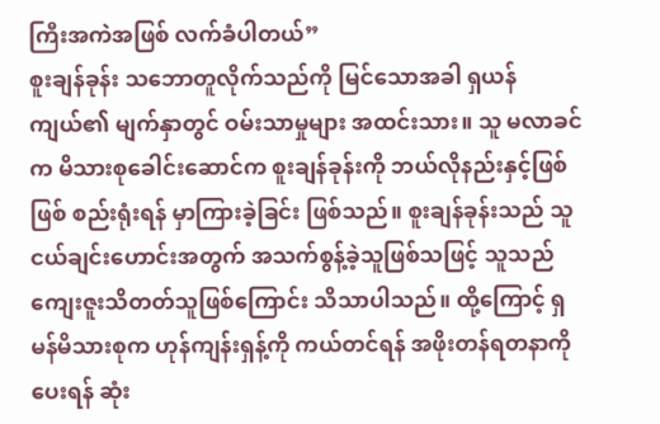ကြီးအကဲအဖြစ် လက်ခံပါတယ်”
စူးချန်ခုန်း သဘောတူလိုက်သည်ကို မြင်သောအခါ ရှယန်ကျယ်၏ မျက်နှာတွင် ဝမ်းသာမှုများ အထင်းသား။ သူ မလာခင်က မိသားစုခေါင်းဆောင်က စူးချန်ခုန်းကို ဘယ်လိုနည်းနှင့်ဖြစ်ဖြစ် စည်းရုံးရန် မှာကြားခဲ့ခြင်း ဖြစ်သည်။ စူးချန်ခုန်းသည် သူငယ်ချင်းဟောင်းအတွက် အသက်စွန့်ခဲ့သူဖြစ်သဖြင့် သူသည် ကျေးဇူးသိတတ်သူဖြစ်ကြောင်း သိသာပါသည်။ ထို့ကြောင့် ရှမန်မိသားစုက ဟုန်ကျန်းရှန့်ကို ကယ်တင်ရန် အဖိုးတန်ရတနာကို ပေးရန် ဆုံး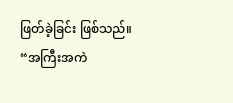ဖြတ်ခဲ့ခြင်း ဖြစ်သည်။
“အကြီးအကဲ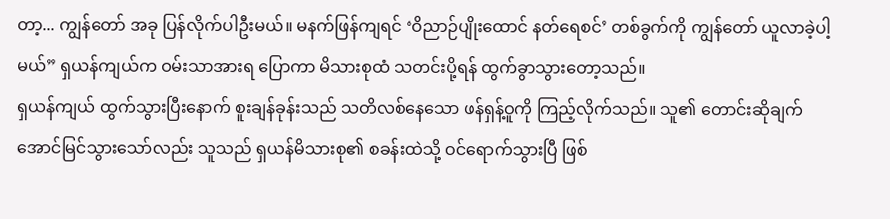တာ့... ကျွန်တော် အခု ပြန်လိုက်ပါဦးမယ်။ မနက်ဖြန်ကျရင် ‘ဝိညာဉ်ပျိုးထောင် နတ်ရေစင်’ တစ်ခွက်ကို ကျွန်တော် ယူလာခဲ့ပါ့မယ်” ရှယန်ကျယ်က ဝမ်းသာအားရ ပြောကာ မိသားစုထံ သတင်းပို့ရန် ထွက်ခွာသွားတော့သည်။
ရှယန်ကျယ် ထွက်သွားပြီးနောက် စူးချန်ခုန်းသည် သတိလစ်နေသော ဖန်ရှန့်ဝူကို ကြည့်လိုက်သည်။ သူ၏ တောင်းဆိုချက် အောင်မြင်သွားသော်လည်း သူသည် ရှယန်မိသားစု၏ စခန်းထဲသို့ ဝင်ရောက်သွားပြီ ဖြစ်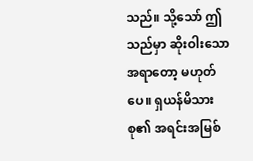သည်။ သို့သော် ဤသည်မှာ ဆိုးဝါးသော အရာတော့ မဟုတ်ပေ။ ရှယန်မိသားစု၏ အရင်းအမြစ်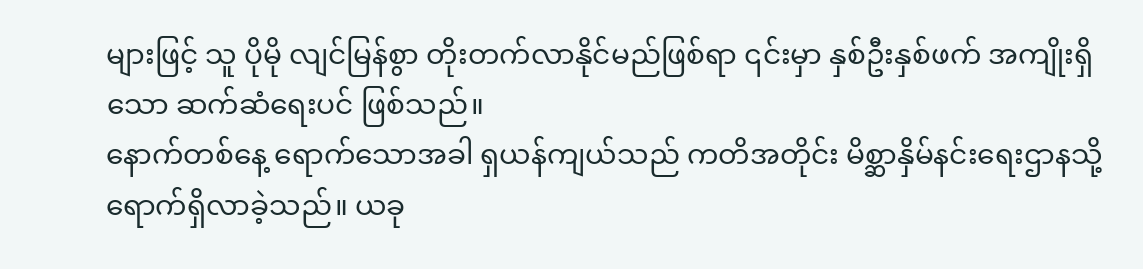များဖြင့် သူ ပိုမို လျင်မြန်စွာ တိုးတက်လာနိုင်မည်ဖြစ်ရာ ၎င်းမှာ နှစ်ဦးနှစ်ဖက် အကျိုးရှိသော ဆက်ဆံရေးပင် ဖြစ်သည်။
နောက်တစ်နေ့ ရောက်သောအခါ ရှယန်ကျယ်သည် ကတိအတိုင်း မိစ္ဆာနှိမ်နင်းရေးဌာနသို့ ရောက်ရှိလာခဲ့သည်။ ယခု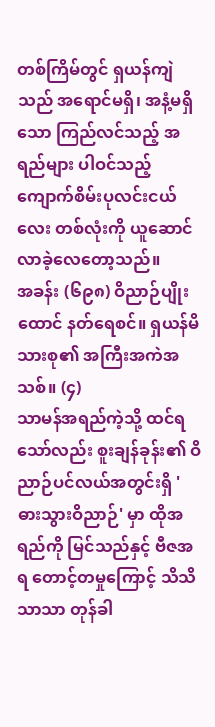တစ်ကြိမ်တွင် ရှယန်ကျဲသည် အရောင်မရှိ၊ အနံ့မရှိသော ကြည်လင်သည့် အရည်များ ပါဝင်သည့် ကျောက်စိမ်းပုလင်းငယ်လေး တစ်လုံးကို ယူဆောင်လာခဲ့လေတော့သည်။
အခန်း (၆၉၈) ဝိညာဉ်ပျိုးထောင် နတ်ရေစင်။ ရှယန်မိသားစု၏ အကြီးအကဲအသစ်။ (၄)
သာမန်အရည်ကဲ့သို့ ထင်ရသော်လည်း စူးချန်ခုန်း၏ ဝိညာဉ်ပင်လယ်အတွင်းရှိ 'ဓားသွားဝိညာဉ်' မှာ ထိုအရည်ကို မြင်သည်နှင့် ဗီဇအရ တောင့်တမှုကြောင့် သိသိသာသာ တုန်ခါ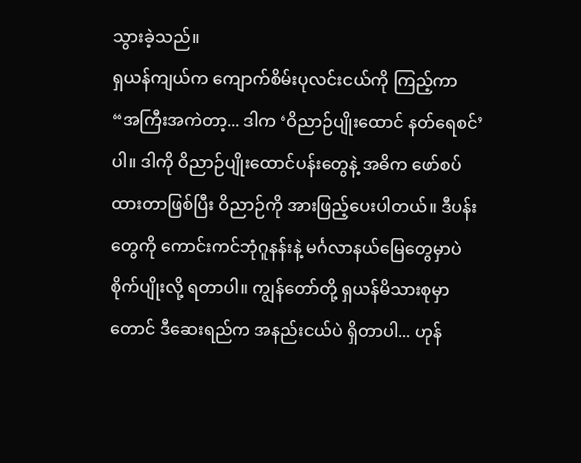သွားခဲ့သည်။
ရှယန်ကျယ်က ကျောက်စိမ်းပုလင်းငယ်ကို ကြည့်ကာ “အကြီးအကဲတာ့... ဒါက ‘ဝိညာဉ်ပျိုးထောင် နတ်ရေစင်’ ပါ။ ဒါကို ဝိညာဉ်ပျိုးထောင်ပန်းတွေနဲ့ အဓိက ဖော်စပ်ထားတာဖြစ်ပြီး ဝိညာဉ်ကို အားဖြည့်ပေးပါတယ်။ ဒီပန်းတွေကို ကောင်းကင်ဘုံဂူနန်းနဲ့ မင်္ဂလာနယ်မြေတွေမှာပဲ စိုက်ပျိုးလို့ ရတာပါ။ ကျွန်တော်တို့ ရှယန်မိသားစုမှာတောင် ဒီဆေးရည်က အနည်းငယ်ပဲ ရှိတာပါ... ဟုန်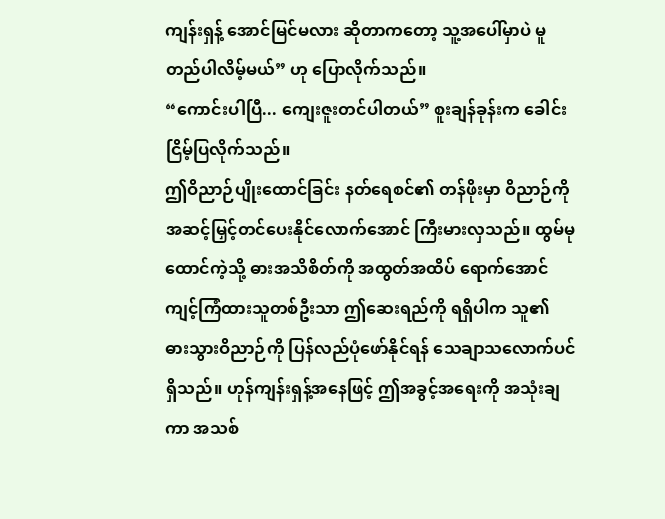ကျန်းရှန့် အောင်မြင်မလား ဆိုတာကတော့ သူ့အပေါ်မှာပဲ မူတည်ပါလိမ့်မယ်” ဟု ပြောလိုက်သည်။
“ကောင်းပါပြီ... ကျေးဇူးတင်ပါတယ်” စူးချန်ခုန်းက ခေါင်းငြိမ့်ပြလိုက်သည်။
ဤဝိညာဉ်ပျိုးထောင်ခြင်း နတ်ရေစင်၏ တန်ဖိုးမှာ ဝိညာဉ်ကို အဆင့်မြှင့်တင်ပေးနိုင်လောက်အောင် ကြီးမားလှသည်။ ထွမ်မုထောင်ကဲ့သို့ ဓားအသိစိတ်ကို အထွတ်အထိပ် ရောက်အောင် ကျင့်ကြံထားသူတစ်ဦးသာ ဤဆေးရည်ကို ရရှိပါက သူ၏ ဓားသွားဝိညာဉ်ကို ပြန်လည်ပုံဖော်နိုင်ရန် သေချာသလောက်ပင် ရှိသည်။ ဟုန်ကျန်းရှန့်အနေဖြင့် ဤအခွင့်အရေးကို အသုံးချကာ အသစ်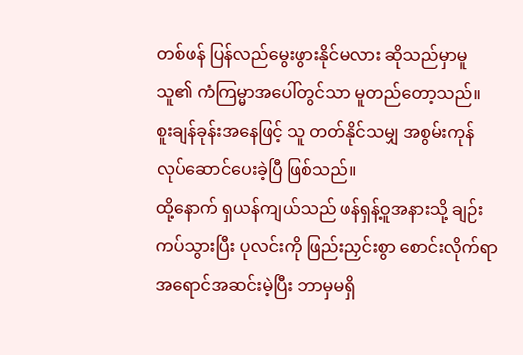တစ်ဖန် ပြန်လည်မွေးဖွားနိုင်မလား ဆိုသည်မှာမူ သူ၏ ကံကြမ္မာအပေါ်တွင်သာ မူတည်တော့သည်။
စူးချန်ခုန်းအနေဖြင့် သူ တတ်နိုင်သမျှ အစွမ်းကုန် လုပ်ဆောင်ပေးခဲ့ပြီ ဖြစ်သည်။
ထို့နောက် ရှယန်ကျယ်သည် ဖန်ရှန့်ဝူအနားသို့ ချဉ်းကပ်သွားပြီး ပုလင်းကို ဖြည်းညှင်းစွာ စောင်းလိုက်ရာ အရောင်အဆင်းမဲ့ပြီး ဘာမှမရှိ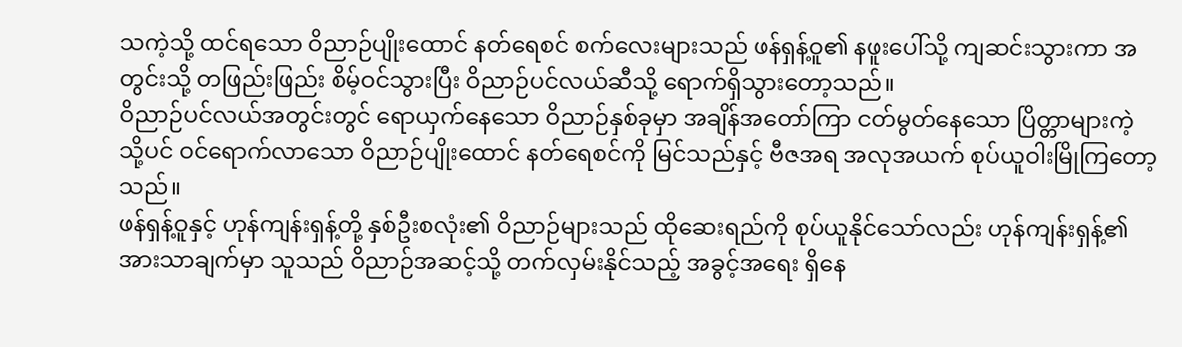သကဲ့သို့ ထင်ရသော ဝိညာဉ်ပျိုးထောင် နတ်ရေစင် စက်လေးများသည် ဖန်ရှန့်ဝူ၏ နဖူးပေါ်သို့ ကျဆင်းသွားကာ အတွင်းသို့ တဖြည်းဖြည်း စိမ့်ဝင်သွားပြီး ဝိညာဉ်ပင်လယ်ဆီသို့ ရောက်ရှိသွားတော့သည်။
ဝိညာဉ်ပင်လယ်အတွင်းတွင် ရောယှက်နေသော ဝိညာဉ်နှစ်ခုမှာ အချိန်အတော်ကြာ ငတ်မွတ်နေသော ပြိတ္တာများကဲ့သို့ပင် ဝင်ရောက်လာသော ဝိညာဉ်ပျိုးထောင် နတ်ရေစင်ကို မြင်သည်နှင့် ဗီဇအရ အလုအယက် စုပ်ယူဝါးမြိုကြတော့သည်။
ဖန်ရှန့်ဝူနှင့် ဟုန်ကျန်းရှန့်တို့ နှစ်ဦးစလုံး၏ ဝိညာဉ်များသည် ထိုဆေးရည်ကို စုပ်ယူနိုင်သော်လည်း ဟုန်ကျန်းရှန့်၏ အားသာချက်မှာ သူသည် ဝိညာဉ်အဆင့်သို့ တက်လှမ်းနိုင်သည့် အခွင့်အရေး ရှိနေ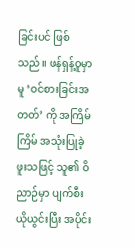ခြင်းပင် ဖြစ်သည်။ ဖန်ရှန့်ဝူမှာမူ ‘ဝင်စားခြင်းအတတ်’ ကို အကြိမ်ကြိမ် အသုံးပြုခဲ့ဖူးသဖြင့် သူ၏ ဝိညာဉ်မှာ ပျက်စီးယိုယွင်းပြီး အပိုင်း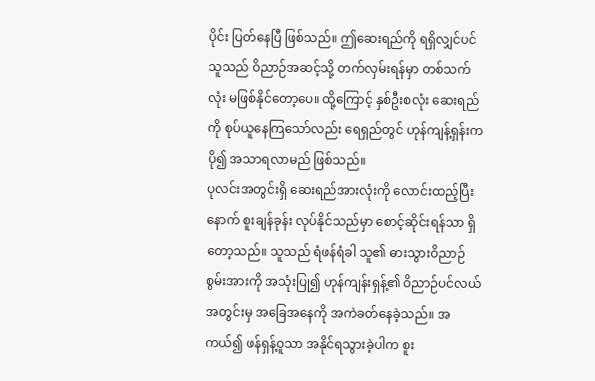ပိုင်း ပြတ်နေပြီ ဖြစ်သည်။ ဤဆေးရည်ကို ရရှိလျှင်ပင် သူသည် ဝိညာဉ်အဆင့်သို့ တက်လှမ်းရန်မှာ တစ်သက်လုံး မဖြစ်နိုင်တော့ပေ။ ထို့ကြောင့် နှစ်ဦးစလုံး ဆေးရည်ကို စုပ်ယူနေကြသော်လည်း ရေရှည်တွင် ဟုန်ကျန့်ရှန်းက ပို၍ အသာရလာမည် ဖြစ်သည်။
ပုလင်းအတွင်းရှိ ဆေးရည်အားလုံးကို လောင်းထည့်ပြီးနောက် စူးချန်ခုန်း လုပ်နိုင်သည်မှာ စောင့်ဆိုင်းရန်သာ ရှိတော့သည်။ သူသည် ရံဖန်ရံခါ သူ၏ ဓားသွားဝိညာဉ်စွမ်းအားကို အသုံးပြု၍ ဟုန်ကျန်းရှန့်၏ ဝိညာဉ်ပင်လယ်အတွင်းမှ အခြေအနေကို အကဲခတ်နေခဲ့သည်။ အကယ်၍ ဖန်ရှန့်ဝူသာ အနိုင်ရသွားခဲ့ပါက စူး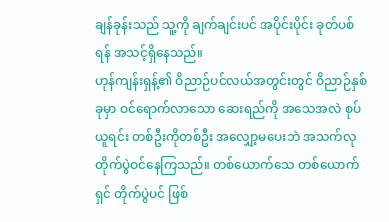ချန်ခုန်းသည် သူ့ကို ချက်ချင်းပင် အပိုင်းပိုင်း ခုတ်ပစ်ရန် အသင့်ရှိနေသည်။
ဟုန်ကျန်းရှန့်၏ ဝိညာဉ်ပင်လယ်အတွင်းတွင် ဝိညာဉ်နှစ်ခုမှာ ဝင်ရောက်လာသော ဆေးရည်ကို အသေအလဲ စုပ်ယူရင်း တစ်ဦးကိုတစ်ဦး အလျှော့မပေးဘဲ အသက်လု တိုက်ပွဲဝင်နေကြသည်။ တစ်ယောက်သေ တစ်ယောက်ရှင် တိုက်ပွဲပင် ဖြစ်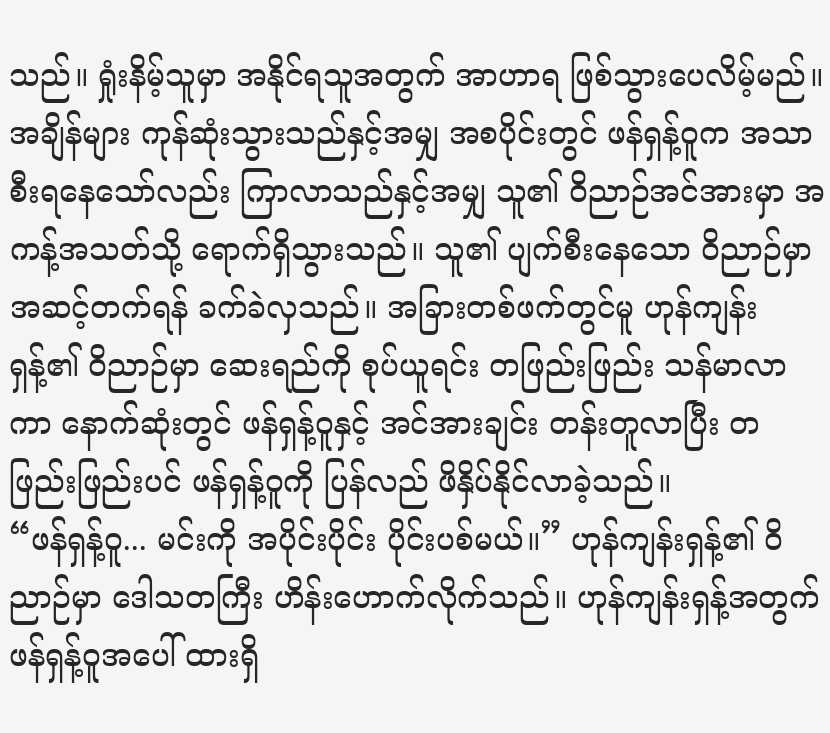သည်။ ရှုံးနိမ့်သူမှာ အနိုင်ရသူအတွက် အာဟာရ ဖြစ်သွားပေလိမ့်မည်။
အချိန်များ ကုန်ဆုံးသွားသည်နှင့်အမျှ အစပိုင်းတွင် ဖန်ရှန့်ဝူက အသာစီးရနေသော်လည်း ကြာလာသည်နှင့်အမျှ သူ၏ ဝိညာဉ်အင်အားမှာ အကန့်အသတ်သို့ ရောက်ရှိသွားသည်။ သူ၏ ပျက်စီးနေသော ဝိညာဉ်မှာ အဆင့်တက်ရန် ခက်ခဲလှသည်။ အခြားတစ်ဖက်တွင်မူ ဟုန်ကျန်းရှန့်၏ ဝိညာဉ်မှာ ဆေးရည်ကို စုပ်ယူရင်း တဖြည်းဖြည်း သန်မာလာကာ နောက်ဆုံးတွင် ဖန်ရှန့်ဝူနှင့် အင်အားချင်း တန်းတူလာပြီး တဖြည်းဖြည်းပင် ဖန်ရှန့်ဝူကို ပြန်လည် ဖိနှိပ်နိုင်လာခဲ့သည်။
“ဖန်ရှန့်ဝူ... မင်းကို အပိုင်းပိုင်း ပိုင်းပစ်မယ်။” ဟုန်ကျန်းရှန့်၏ ဝိညာဉ်မှာ ဒေါသတကြီး ဟိန်းဟောက်လိုက်သည်။ ဟုန်ကျန်းရှန့်အတွက် ဖန်ရှန့်ဝူအပေါ် ထားရှိ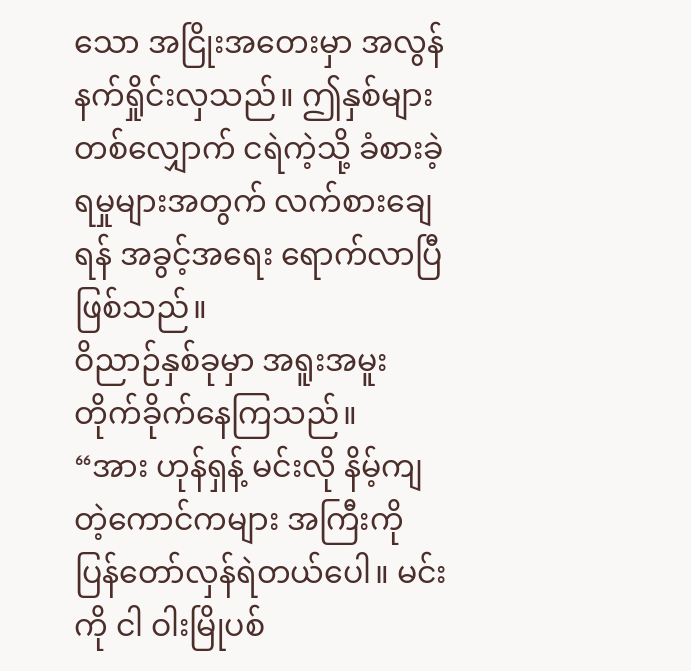သော အငြိုးအတေးမှာ အလွန်နက်ရှိုင်းလှသည်။ ဤနှစ်များတစ်လျှောက် ငရဲကဲ့သို့ ခံစားခဲ့ရမှုများအတွက် လက်စားချေရန် အခွင့်အရေး ရောက်လာပြီ ဖြစ်သည်။
ဝိညာဉ်နှစ်ခုမှာ အရူးအမူး တိုက်ခိုက်နေကြသည်။
“အား ဟုန်ရှန့် မင်းလို နိမ့်ကျတဲ့ကောင်ကများ အကြီးကို ပြန်တော်လှန်ရဲတယ်ပေါ။ မင်းကို ငါ ဝါးမြိုပစ်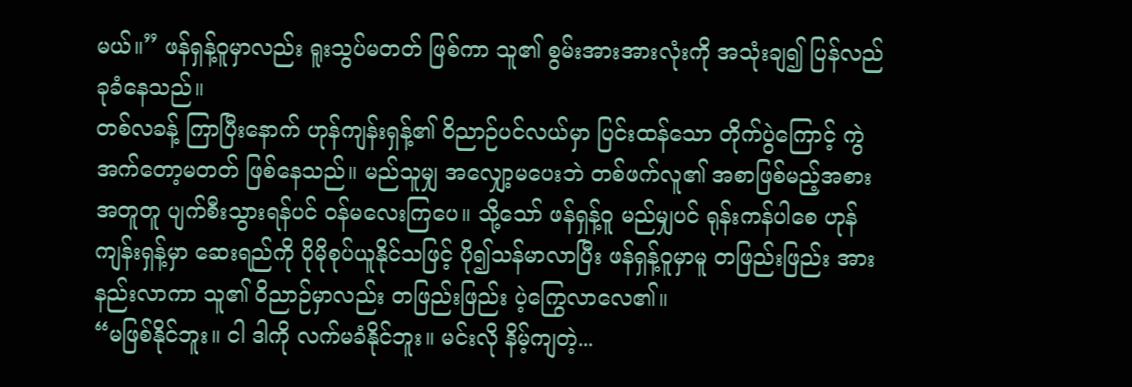မယ်။” ဖန်ရှန့်ဝူမှာလည်း ရူးသွပ်မတတ် ဖြစ်ကာ သူ၏ စွမ်းအားအားလုံးကို အသုံးချ၍ ပြန်လည် ခုခံနေသည်။
တစ်လခန့် ကြာပြီးနောက် ဟုန်ကျန်းရှန့်၏ ဝိညာဉ်ပင်လယ်မှာ ပြင်းထန်သော တိုက်ပွဲကြောင့် ကွဲအက်တော့မတတ် ဖြစ်နေသည်။ မည်သူမျှ အလျှော့မပေးဘဲ တစ်ဖက်လူ၏ အစာဖြစ်မည့်အစား အတူတူ ပျက်စီးသွားရန်ပင် ဝန်မလေးကြပေ။ သို့သော် ဖန်ရှန့်ဝူ မည်မျှပင် ရုန်းကန်ပါစေ ဟုန်ကျန်းရှန့်မှာ ဆေးရည်ကို ပိုမိုစုပ်ယူနိုင်သဖြင့် ပို၍သန်မာလာပြီး ဖန်ရှန့်ဝူမှာမူ တဖြည်းဖြည်း အားနည်းလာကာ သူ၏ ဝိညာဉ်မှာလည်း တဖြည်းဖြည်း ပဲ့ကြွေလာလေ၏။
“မဖြစ်နိုင်ဘူး။ ငါ ဒါကို လက်မခံနိုင်ဘူး။ မင်းလို နိမ့်ကျတဲ့...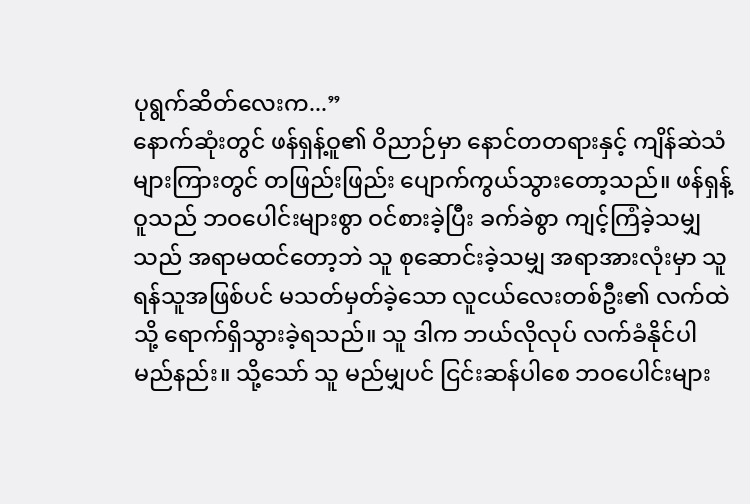ပုရွက်ဆိတ်လေးက...”
နောက်ဆုံးတွင် ဖန်ရှန့်ဝူ၏ ဝိညာဉ်မှာ နောင်တတရားနှင့် ကျိန်ဆဲသံများကြားတွင် တဖြည်းဖြည်း ပျောက်ကွယ်သွားတော့သည်။ ဖန်ရှန့်ဝူသည် ဘဝပေါင်းများစွာ ဝင်စားခဲ့ပြီး ခက်ခဲစွာ ကျင့်ကြံခဲ့သမျှသည် အရာမထင်တော့ဘဲ သူ စုဆောင်းခဲ့သမျှ အရာအားလုံးမှာ သူ ရန်သူအဖြစ်ပင် မသတ်မှတ်ခဲ့သော လူငယ်လေးတစ်ဦး၏ လက်ထဲသို့ ရောက်ရှိသွားခဲ့ရသည်။ သူ ဒါက ဘယ်လိုလုပ် လက်ခံနိုင်ပါမည်နည်း။ သို့သော် သူ မည်မျှပင် ငြင်းဆန်ပါစေ ဘဝပေါင်းများ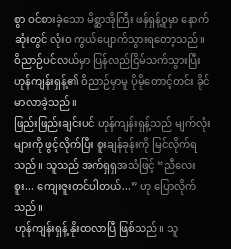စွာ ဝင်စားခဲ့သော မိစ္ဆာအိုကြီး ဖန်ရှန့်ဝူမှာ နောက်ဆုံးတွင် လုံးဝ ကွယ်ပျောက်သွားရတော့သည်။
ဝိညာဉ်ပင်လယ်မှာ ပြန်လည်ငြိမ်သက်သွားပြီး ဟုန်ကျန်းရှန့်၏ ဝိညာဉ်မှာမူ ပိုမိုတောင့်တင်း ခိုင်မာလာခဲ့သည်။
ဖြည်းဖြည်းချင်းပင် ဟုန်ကျန်းရှန့်သည် မျက်လုံးများကို ဖွင့်လိုက်ပြီး စူးချန်ခုန်းကို မြင်လိုက်ရသည်။ သူသည် အက်ရှရှအသံဖြင့် “ညီလေးစူး... ကျေးဇူးတင်ပါတယ်...” ဟု ပြောလိုက်သည်။
ဟုန်ကျန်းရှန့် နိုးထလာပြီ ဖြစ်သည်။ သူ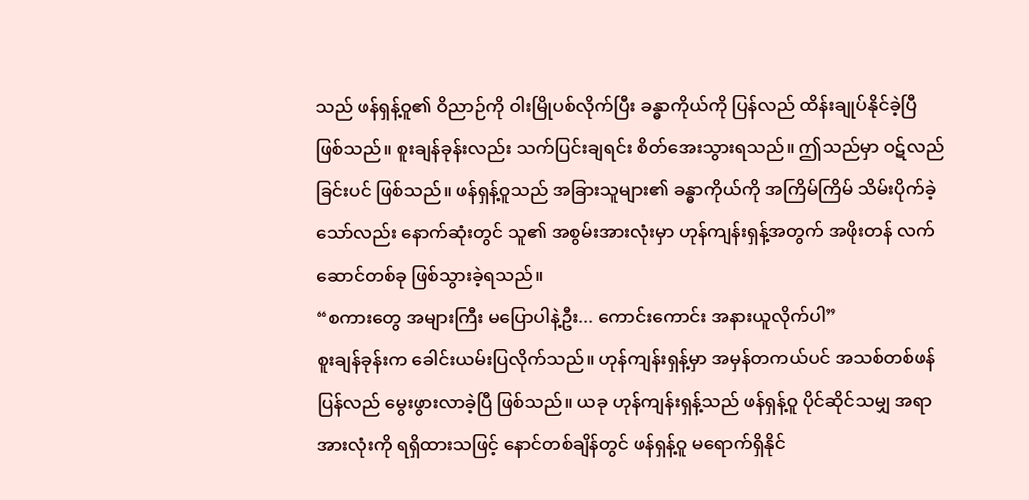သည် ဖန်ရှန့်ဝူ၏ ဝိညာဉ်ကို ဝါးမြိုပစ်လိုက်ပြီး ခန္ဓာကိုယ်ကို ပြန်လည် ထိန်းချုပ်နိုင်ခဲ့ပြီ ဖြစ်သည်။ စူးချန်ခုန်းလည်း သက်ပြင်းချရင်း စိတ်အေးသွားရသည်။ ဤသည်မှာ ဝဋ်လည်ခြင်းပင် ဖြစ်သည်။ ဖန်ရှန့်ဝူသည် အခြားသူများ၏ ခန္ဓာကိုယ်ကို အကြိမ်ကြိမ် သိမ်းပိုက်ခဲ့သော်လည်း နောက်ဆုံးတွင် သူ၏ အစွမ်းအားလုံးမှာ ဟုန်ကျန်းရှန့်အတွက် အဖိုးတန် လက်ဆောင်တစ်ခု ဖြစ်သွားခဲ့ရသည်။
“စကားတွေ အများကြီး မပြောပါနဲ့ဦး... ကောင်းကောင်း အနားယူလိုက်ပါ”
စူးချန်ခုန်းက ခေါင်းယမ်းပြလိုက်သည်။ ဟုန်ကျန်းရှန့်မှာ အမှန်တကယ်ပင် အသစ်တစ်ဖန် ပြန်လည် မွေးဖွားလာခဲ့ပြီ ဖြစ်သည်။ ယခု ဟုန်ကျန်းရှန့်သည် ဖန်ရှန့်ဝူ ပိုင်ဆိုင်သမျှ အရာအားလုံးကို ရရှိထားသဖြင့် နောင်တစ်ချိန်တွင် ဖန်ရှန့်ဝူ မရောက်ရှိနိုင်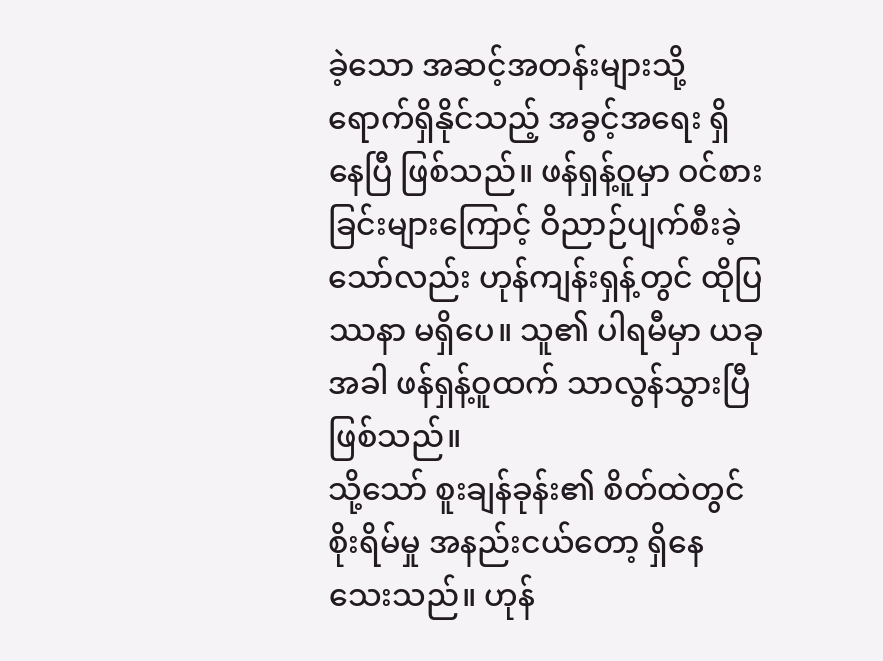ခဲ့သော အဆင့်အတန်းများသို့ ရောက်ရှိနိုင်သည့် အခွင့်အရေး ရှိနေပြီ ဖြစ်သည်။ ဖန်ရှန့်ဝူမှာ ဝင်စားခြင်းများကြောင့် ဝိညာဉ်ပျက်စီးခဲ့သော်လည်း ဟုန်ကျန်းရှန့်တွင် ထိုပြဿနာ မရှိပေ။ သူ၏ ပါရမီမှာ ယခုအခါ ဖန်ရှန့်ဝူထက် သာလွန်သွားပြီ ဖြစ်သည်။
သို့သော် စူးချန်ခုန်း၏ စိတ်ထဲတွင် စိုးရိမ်မှု အနည်းငယ်တော့ ရှိနေသေးသည်။ ဟုန်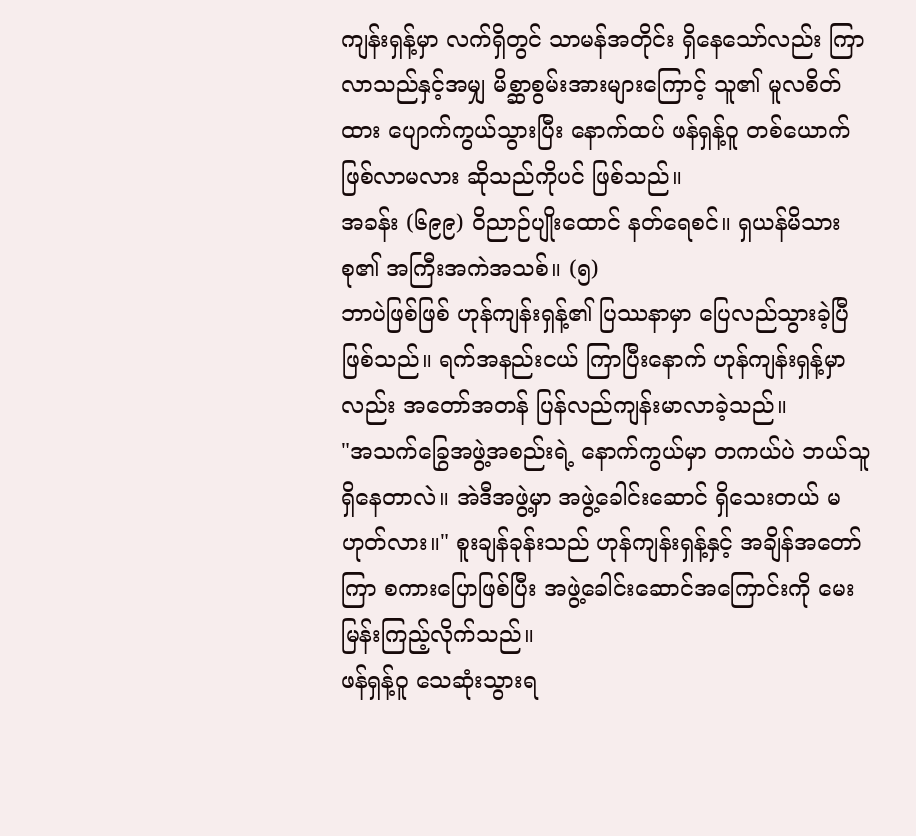ကျန်းရှန့်မှာ လက်ရှိတွင် သာမန်အတိုင်း ရှိနေသော်လည်း ကြာလာသည်နှင့်အမျှ မိစ္ဆာစွမ်းအားများကြောင့် သူ၏ မူလစိတ်ထား ပျောက်ကွယ်သွားပြီး နောက်ထပ် ဖန်ရှန့်ဝူ တစ်ယောက် ဖြစ်လာမလား ဆိုသည်ကိုပင် ဖြစ်သည်။
အခန်း (၆၉၉) ဝိညာဉ်ပျိုးထောင် နတ်ရေစင်။ ရှယန်မိသားစု၏ အကြီးအကဲအသစ်။ (၅)
ဘာပဲဖြစ်ဖြစ် ဟုန်ကျန်းရှန့်၏ ပြဿနာမှာ ပြေလည်သွားခဲ့ပြီ ဖြစ်သည်။ ရက်အနည်းငယ် ကြာပြီးနောက် ဟုန်ကျန်းရှန့်မှာလည်း အတော်အတန် ပြန်လည်ကျန်းမာလာခဲ့သည်။
"အသက်ခြွေအဖွဲ့အစည်းရဲ့ နောက်ကွယ်မှာ တကယ်ပဲ ဘယ်သူရှိနေတာလဲ။ အဲဒီအဖွဲ့မှာ အဖွဲ့ခေါင်းဆောင် ရှိသေးတယ် မဟုတ်လား။" စူးချန်ခုန်းသည် ဟုန်ကျန်းရှန့်နှင့် အချိန်အတော်ကြာ စကားပြောဖြစ်ပြီး အဖွဲ့ခေါင်းဆောင်အကြောင်းကို မေးမြန်းကြည့်လိုက်သည်။
ဖန်ရှန့်ဝူ သေဆုံးသွားရ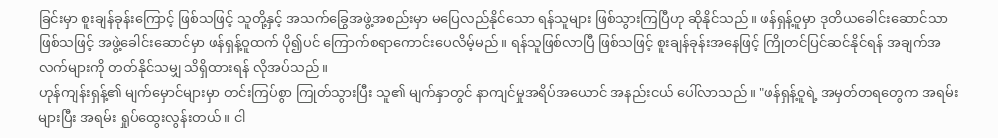ခြင်းမှာ စူးချန်ခုန်းကြောင့် ဖြစ်သဖြင့် သူတို့နှင့် အသက်ခြွေအဖွဲ့အစည်းမှာ မပြေလည်နိုင်သော ရန်သူများ ဖြစ်သွားကြပြီဟု ဆိုနိုင်သည်။ ဖန်ရှန့်ဝူမှာ ဒုတိယခေါင်းဆောင်သာ ဖြစ်သဖြင့် အဖွဲ့ခေါင်းဆောင်မှာ ဖန်ရှန့်ဝူထက် ပို၍ပင် ကြောက်စရာကောင်းပေလိမ့်မည်။ ရန်သူဖြစ်လာပြီ ဖြစ်သဖြင့် စူးချန်ခုန်းအနေဖြင့် ကြိုတင်ပြင်ဆင်နိုင်ရန် အချက်အလက်များကို တတ်နိုင်သမျှ သိရှိထားရန် လိုအပ်သည်။
ဟုန်ကျန်းရှန့်၏ မျက်မှောင်များမှာ တင်းကြပ်စွာ ကြုတ်သွားပြီး သူ၏ မျက်နှာတွင် နာကျင်မှုအရိပ်အယောင် အနည်းငယ် ပေါ်လာသည်။ "ဖန်ရှန့်ဝူရဲ့ အမှတ်တရတွေက အရမ်းများပြီး အရမ်း ရှုပ်ထွေးလွန်းတယ်။ ငါ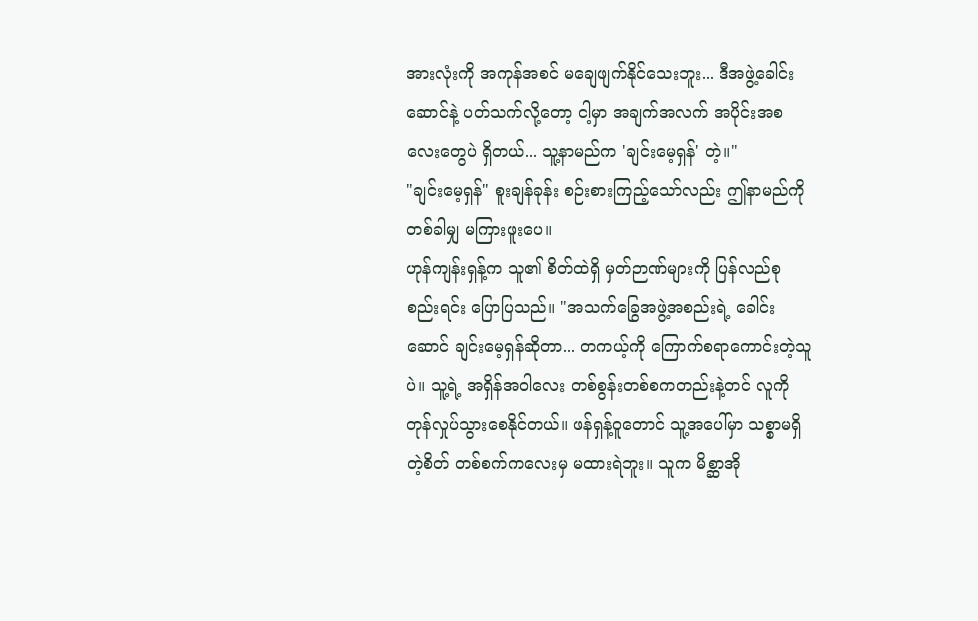အားလုံးကို အကုန်အစင် မချေဖျက်နိုင်သေးဘူး... ဒီအဖွဲ့ခေါင်းဆောင်နဲ့ ပတ်သက်လို့တော့ ငါ့မှာ အချက်အလက် အပိုင်းအစလေးတွေပဲ ရှိတယ်... သူ့နာမည်က 'ချင်းမေ့ရှန်' တဲ့။"
"ချင်းမေ့ရှန်" စူးချန်ခုန်း စဉ်းစားကြည့်သော်လည်း ဤနာမည်ကို တစ်ခါမျှ မကြားဖူးပေ။
ဟုန်ကျန်းရှန့်က သူ၏ စိတ်ထဲရှိ မှတ်ဉာဏ်များကို ပြန်လည်စုစည်းရင်း ပြောပြသည်။ "အသက်ခြွေအဖွဲ့အစည်းရဲ့ ခေါင်းဆောင် ချင်းမေ့ရှန်ဆိုတာ... တကယ့်ကို ကြောက်စရာကောင်းတဲ့သူပဲ။ သူ့ရဲ့ အရှိန်အဝါလေး တစ်စွန်းတစ်စကတည်းနဲ့တင် လူကို တုန်လှုပ်သွားစေနိုင်တယ်။ ဖန်ရှန့်ဝူတောင် သူ့အပေါ်မှာ သစ္စာမရှိတဲ့စိတ် တစ်စက်ကလေးမှ မထားရဲဘူး။ သူက မိစ္ဆာအို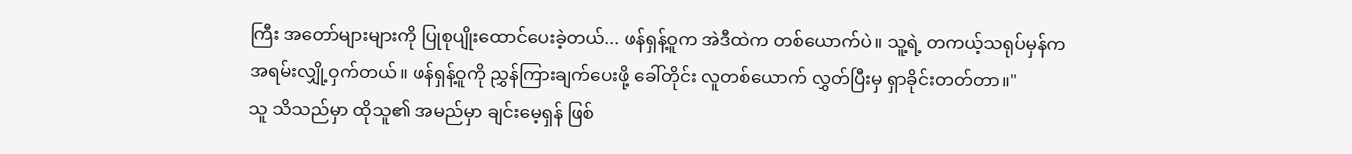ကြီး အတော်များများကို ပြုစုပျိုးထောင်ပေးခဲ့တယ်... ဖန်ရှန့်ဝူက အဲဒီထဲက တစ်ယောက်ပဲ။ သူ့ရဲ့ တကယ့်သရုပ်မှန်က အရမ်းလျှို့ဝှက်တယ်။ ဖန်ရှန့်ဝူကို ညွှန်ကြားချက်ပေးဖို့ ခေါ်တိုင်း လူတစ်ယောက် လွှတ်ပြီးမှ ရှာခိုင်းတတ်တာ။"
သူ သိသည်မှာ ထိုသူ၏ အမည်မှာ ချင်းမေ့ရှန် ဖြစ်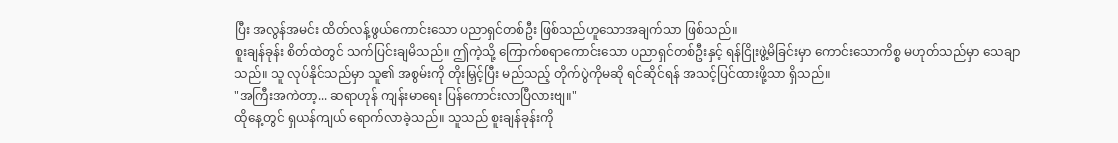ပြီး အလွန်အမင်း ထိတ်လန့်ဖွယ်ကောင်းသော ပညာရှင်တစ်ဦး ဖြစ်သည်ဟူသောအချက်သာ ဖြစ်သည်။
စူးချန်ခုန်း စိတ်ထဲတွင် သက်ပြင်းချမိသည်။ ဤကဲ့သို့ ကြောက်စရာကောင်းသော ပညာရှင်တစ်ဦးနှင့် ရန်ငြိုးဖွဲ့မိခြင်းမှာ ကောင်းသောကိစ္စ မဟုတ်သည်မှာ သေချာသည်။ သူ လုပ်နိုင်သည်မှာ သူ၏ အစွမ်းကို တိုးမြှင့်ပြီး မည်သည့် တိုက်ပွဲကိုမဆို ရင်ဆိုင်ရန် အသင့်ပြင်ထားဖို့သာ ရှိသည်။
"အကြီးအကဲတာ့... ဆရာဟုန် ကျန်းမာရေး ပြန်ကောင်းလာပြီလားဗျ။"
ထိုနေ့တွင် ရှယန်ကျယ် ရောက်လာခဲ့သည်။ သူသည် စူးချန်ခုန်းကို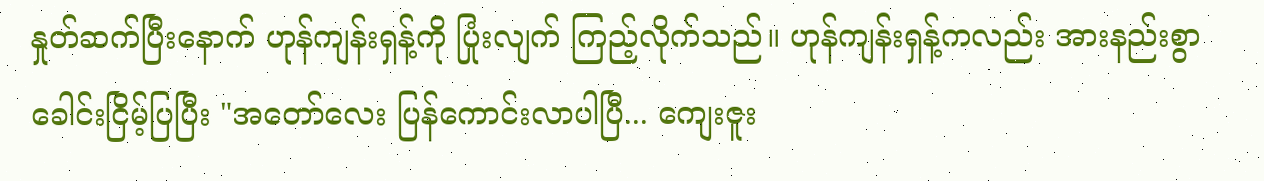နှုတ်ဆက်ပြီးနောက် ဟုန်ကျန်းရှန့်ကို ပြုံးလျက် ကြည့်လိုက်သည်။ ဟုန်ကျန်းရှန့်ကလည်း အားနည်းစွာ ခေါင်းငြိမ့်ပြပြီး "အတော်လေး ပြန်ကောင်းလာပါပြီ... ကျေးဇူး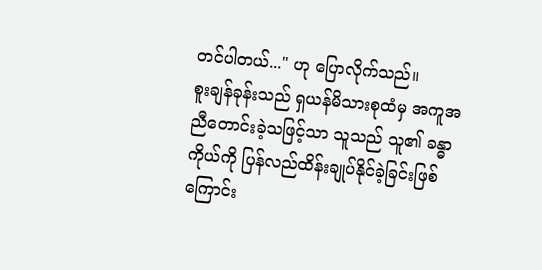တင်ပါတယ်..." ဟု ပြောလိုက်သည်။
စူးချန်ခုန်းသည် ရှယန်မိသားစုထံမှ အကူအညီတောင်းခဲ့သဖြင့်သာ သူသည် သူ၏ ခန္ဓာကိုယ်ကို ပြန်လည်ထိန်းချုပ်နိုင်ခဲ့ခြင်းဖြစ်ကြောင်း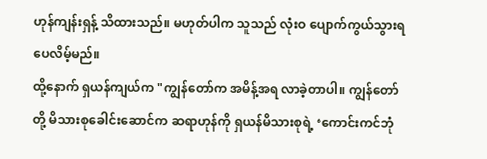ဟုန်ကျန်းရှန့် သိထားသည်။ မဟုတ်ပါက သူသည် လုံးဝ ပျောက်ကွယ်သွားရပေလိမ့်မည်။
ထို့နောက် ရှယန်ကျယ်က "ကျွန်တော်က အမိန့်အရ လာခဲ့တာပါ။ ကျွန်တော်တို့ မိသားစုခေါင်းဆောင်က ဆရာဟုန်ကို ရှယန်မိသားစုရဲ့ ‘ကောင်းကင်ဘုံ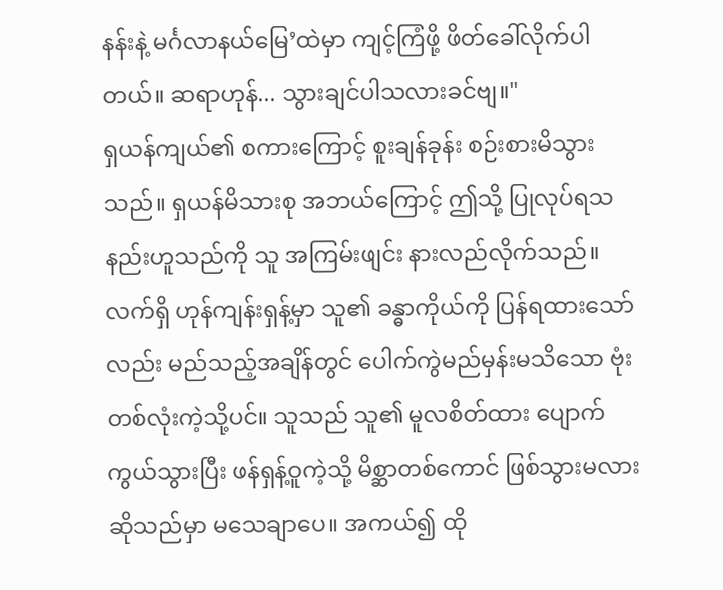နန်းနဲ့ မင်္ဂလာနယ်မြေ’ထဲမှာ ကျင့်ကြံဖို့ ဖိတ်ခေါ်လိုက်ပါတယ်။ ဆရာဟုန်... သွားချင်ပါသလားခင်ဗျ။"
ရှယန်ကျယ်၏ စကားကြောင့် စူးချန်ခုန်း စဉ်းစားမိသွားသည်။ ရှယန်မိသားစု အဘယ်ကြောင့် ဤသို့ ပြုလုပ်ရသနည်းဟူသည်ကို သူ အကြမ်းဖျင်း နားလည်လိုက်သည်။ လက်ရှိ ဟုန်ကျန်းရှန့်မှာ သူ၏ ခန္ဓာကိုယ်ကို ပြန်ရထားသော်လည်း မည်သည့်အချိန်တွင် ပေါက်ကွဲမည်မှန်းမသိသော ဗုံးတစ်လုံးကဲ့သို့ပင်။ သူသည် သူ၏ မူလစိတ်ထား ပျောက်ကွယ်သွားပြီး ဖန်ရှန့်ဝူကဲ့သို့ မိစ္ဆာတစ်ကောင် ဖြစ်သွားမလား ဆိုသည်မှာ မသေချာပေ။ အကယ်၍ ထို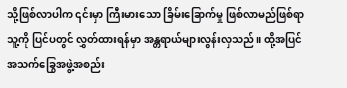သို့ဖြစ်လာပါက ၎င်းမှာ ကြီးမားသော ခြိမ်းခြောက်မှု ဖြစ်လာမည်ဖြစ်ရာ သူ့ကို ပြင်ပတွင် လွှတ်ထားရန်မှာ အန္တရာယ်များလွန်းလှသည်။ ထို့အပြင် အသက်ခြွေအဖွဲ့အစည်း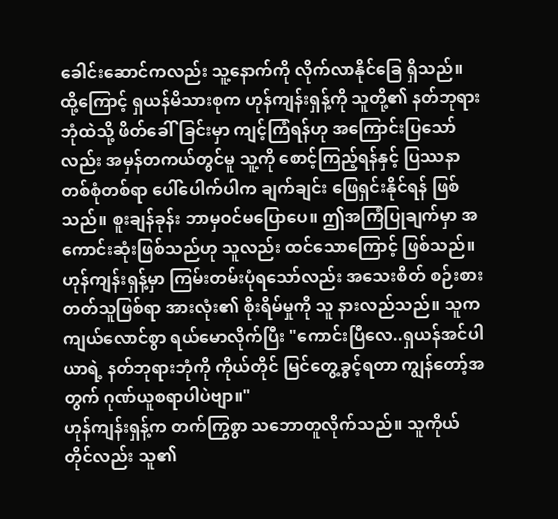ခေါင်းဆောင်ကလည်း သူ့နောက်ကို လိုက်လာနိုင်ခြေ ရှိသည်။
ထို့ကြောင့် ရှယန်မိသားစုက ဟုန်ကျန်းရှန့်ကို သူတို့၏ နတ်ဘုရားဘုံထဲသို့ ဖိတ်ခေါ်ခြင်းမှာ ကျင့်ကြံရန်ဟု အကြောင်းပြသော်လည်း အမှန်တကယ်တွင်မူ သူ့ကို စောင့်ကြည့်ရန်နှင့် ပြဿနာတစ်စုံတစ်ရာ ပေါ်ပေါက်ပါက ချက်ချင်း ဖြေရှင်းနိုင်ရန် ဖြစ်သည်။ စူးချန်ခုန်း ဘာမှဝင်မပြောပေ။ ဤအကြံပြုချက်မှာ အကောင်းဆုံးဖြစ်သည်ဟု သူလည်း ထင်သောကြောင့် ဖြစ်သည်။
ဟုန်ကျန်းရှန့်မှာ ကြမ်းတမ်းပုံရသော်လည်း အသေးစိတ် စဉ်းစားတတ်သူဖြစ်ရာ အားလုံး၏ စိုးရိမ်မှုကို သူ နားလည်သည်။ သူက ကျယ်လောင်စွာ ရယ်မောလိုက်ပြီး "ကောင်းပြီလေ..ရှယန်အင်ပါယာရဲ့ နတ်ဘုရားဘုံကို ကိုယ်တိုင် မြင်တွေ့ခွင့်ရတာ ကျွန်တော့်အတွက် ဂုဏ်ယူစရာပါပဲဗျာ။"
ဟုန်ကျန်းရှန့်က တက်ကြွစွာ သဘောတူလိုက်သည်။ သူကိုယ်တိုင်လည်း သူ၏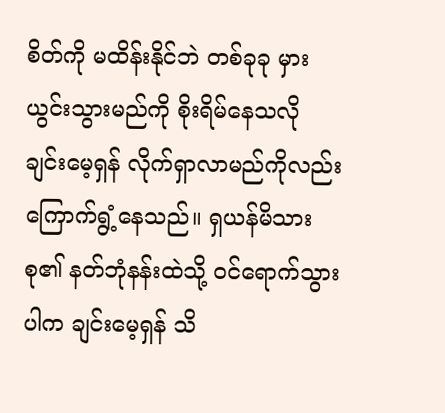စိတ်ကို မထိန်းနိုင်ဘဲ တစ်ခုခု မှားယွင်းသွားမည်ကို စိုးရိမ်နေသလို ချင်းမေ့ရှန် လိုက်ရှာလာမည်ကိုလည်း ကြောက်ရွံ့နေသည်။ ရှယန်မိသားစု၏ နတ်ဘုံနန်းထဲသို့ ဝင်ရောက်သွားပါက ချင်းမေ့ရှန် သိ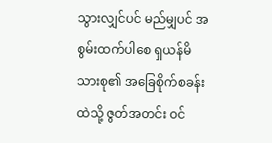သွားလျှင်ပင် မည်မျှပင် အစွမ်းထက်ပါစေ ရှယန်မိသားစု၏ အခြေစိုက်စခန်းထဲသို့ ဇွတ်အတင်း ဝင်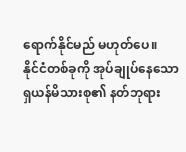ရောက်နိုင်မည် မဟုတ်ပေ။
နိုင်ငံတစ်ခုကို အုပ်ချုပ်နေသော ရှယန်မိသားစု၏ နတ်ဘုရား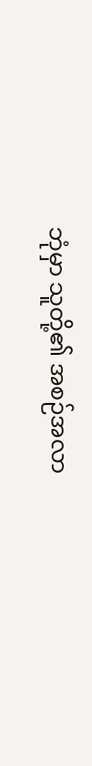ဘုံမှာ သူတို့၏ အစဉ်အလာ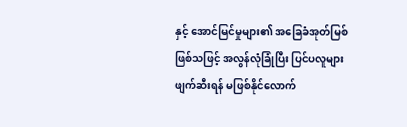နှင့် အောင်မြင်မှုများ၏ အခြေခံအုတ်မြစ် ဖြစ်သဖြင့် အလွန်လုံခြုံပြီး ပြင်ပလူများ ဖျက်ဆီးရန် မဖြစ်နိုင်လောက်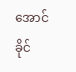အောင် ခိုင်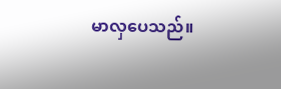မာလှပေသည်။